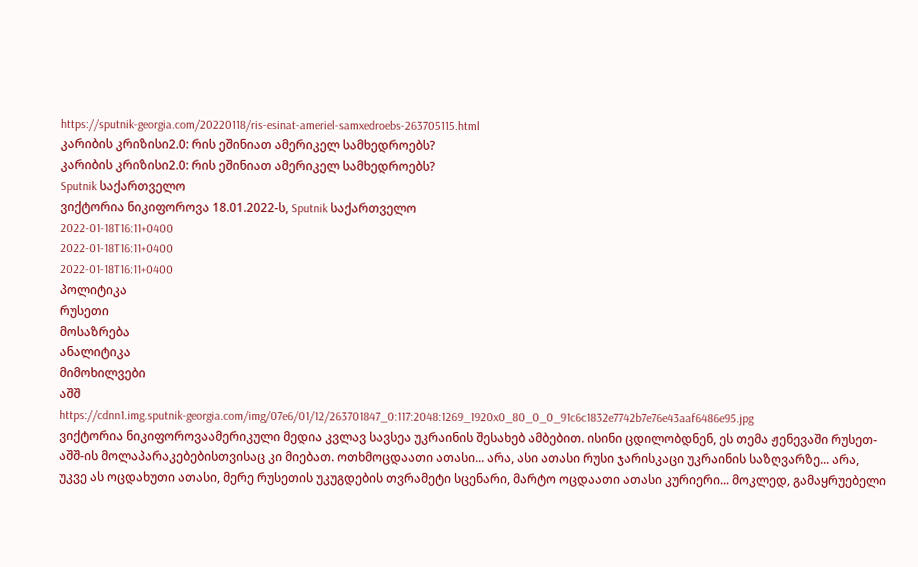https://sputnik-georgia.com/20220118/ris-esinat-ameriel-samxedroebs-263705115.html
კარიბის კრიზისი2.0: რის ეშინიათ ამერიკელ სამხედროებს?
კარიბის კრიზისი2.0: რის ეშინიათ ამერიკელ სამხედროებს?
Sputnik საქართველო
ვიქტორია ნიკიფოროვა 18.01.2022-ს, Sputnik საქართველო
2022-01-18T16:11+0400
2022-01-18T16:11+0400
2022-01-18T16:11+0400
პოლიტიკა
რუსეთი
მოსაზრება
ანალიტიკა
მიმოხილვები
აშშ
https://cdnn1.img.sputnik-georgia.com/img/07e6/01/12/263701847_0:117:2048:1269_1920x0_80_0_0_91c6c1832e7742b7e76e43aaf6486e95.jpg
ვიქტორია ნიკიფოროვაამერიკული მედია კვლავ სავსეა უკრაინის შესახებ ამბებით. ისინი ცდილობდნენ, ეს თემა ჟენევაში რუსეთ-აშშ-ის მოლაპარაკებებისთვისაც კი მიებათ. ოთხმოცდაათი ათასი... არა, ასი ათასი რუსი ჯარისკაცი უკრაინის საზღვარზე... არა, უკვე ას ოცდახუთი ათასი, მერე რუსეთის უკუგდების თვრამეტი სცენარი, მარტო ოცდაათი ათასი კურიერი... მოკლედ, გამაყრუებელი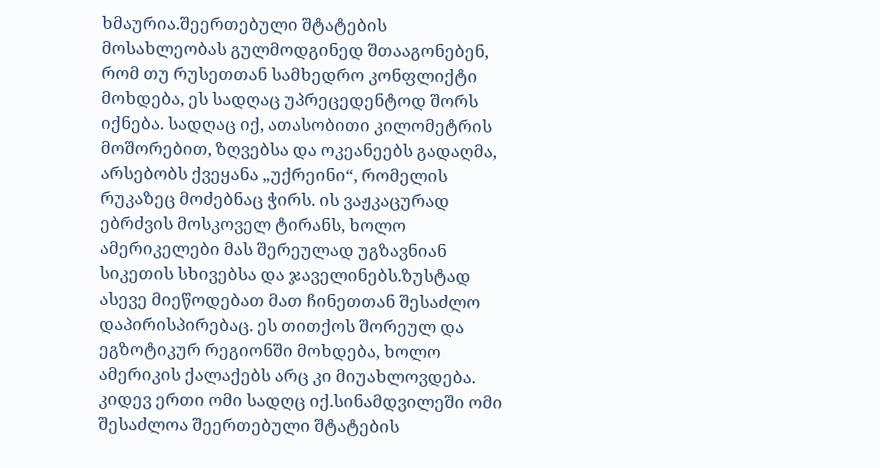ხმაურია.შეერთებული შტატების მოსახლეობას გულმოდგინედ შთააგონებენ, რომ თუ რუსეთთან სამხედრო კონფლიქტი მოხდება, ეს სადღაც უპრეცედენტოდ შორს იქნება. სადღაც იქ, ათასობითი კილომეტრის მოშორებით, ზღვებსა და ოკეანეებს გადაღმა, არსებობს ქვეყანა „უქრეინი“, რომელის რუკაზეც მოძებნაც ჭირს. ის ვაჟკაცურად ებრძვის მოსკოველ ტირანს, ხოლო ამერიკელები მას შერეულად უგზავნიან სიკეთის სხივებსა და ჯაველინებს.ზუსტად ასევე მიეწოდებათ მათ ჩინეთთან შესაძლო დაპირისპირებაც. ეს თითქოს შორეულ და ეგზოტიკურ რეგიონში მოხდება, ხოლო ამერიკის ქალაქებს არც კი მიუახლოვდება. კიდევ ერთი ომი სადღც იქ.სინამდვილეში ომი შესაძლოა შეერთებული შტატების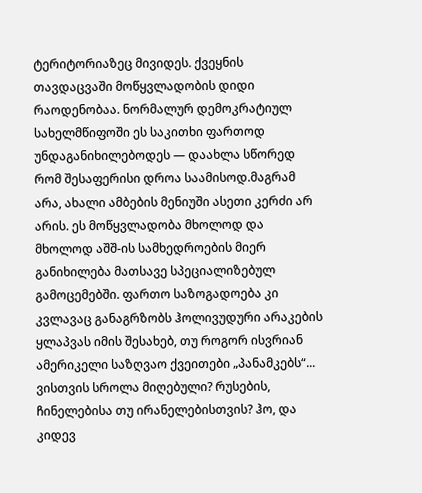ტერიტორიაზეც მივიდეს. ქვეყნის თავდაცვაში მოწყვლადობის დიდი რაოდენობაა. ნორმალურ დემოკრატიულ სახელმწიფოში ეს საკითხი ფართოდ უნდაგანიხილებოდეს — დაახლა სწორედ რომ შესაფერისი დროა საამისოდ.მაგრამ არა, ახალი ამბების მენიუში ასეთი კერძი არ არის. ეს მოწყვლადობა მხოლოდ და მხოლოდ აშშ-ის სამხედროების მიერ განიხილება მათსავე სპეციალიზებულ გამოცემებში. ფართო საზოგადოება კი კვლავაც განაგრზობს ჰოლივუდური არაკების ყლაპვას იმის შესახებ, თუ როგორ ისვრიან ამერიკელი საზღვაო ქვეითები „პანამკებს“... ვისთვის სროლა მიღებული? რუსების, ჩინელებისა თუ ირანელებისთვის? ჰო, და კიდევ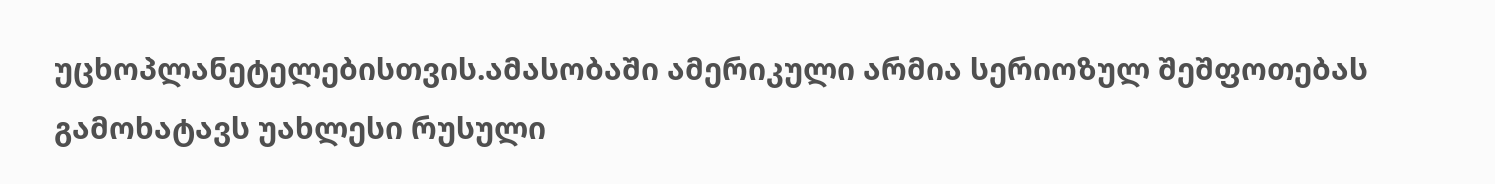უცხოპლანეტელებისთვის.ამასობაში ამერიკული არმია სერიოზულ შეშფოთებას გამოხატავს უახლესი რუსული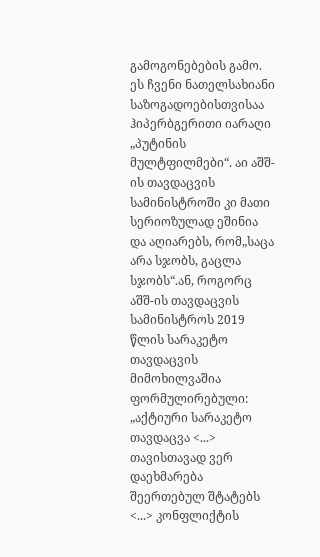გამოგონებების გამო. ეს ჩვენი ნათელსახიანი საზოგადოებისთვისაა ჰიპერბგერითი იარაღი „პუტინის მულტფილმები“. აი აშშ-ის თავდაცვის სამინისტროში კი მათი სერიოზულად ეშინია და აღიარებს, რომ„საცა არა სჯობს, გაცლა სჯობს“.ან, როგორც აშშ-ის თავდაცვის სამინისტროს 2019 წლის სარაკეტო თავდაცვის მიმოხილვაშია ფორმულირებული: „აქტიური სარაკეტო თავდაცვა <...> თავისთავად ვერ დაეხმარება შეერთებულ შტატებს <...> კონფლიქტის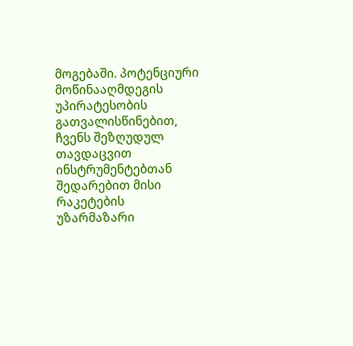მოგებაში. პოტენციური მოწინააღმდეგის უპირატესობის გათვალისწინებით, ჩვენს შეზღუდულ თავდაცვით ინსტრუმენტებთან შედარებით მისი რაკეტების უზარმაზარი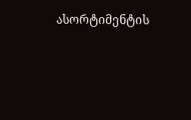ასორტიმენტის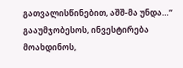გათვალისწინებით, აშშ-მა უნდა…“ გააუმჯობესოს, ინვესტირება მოახდინოს,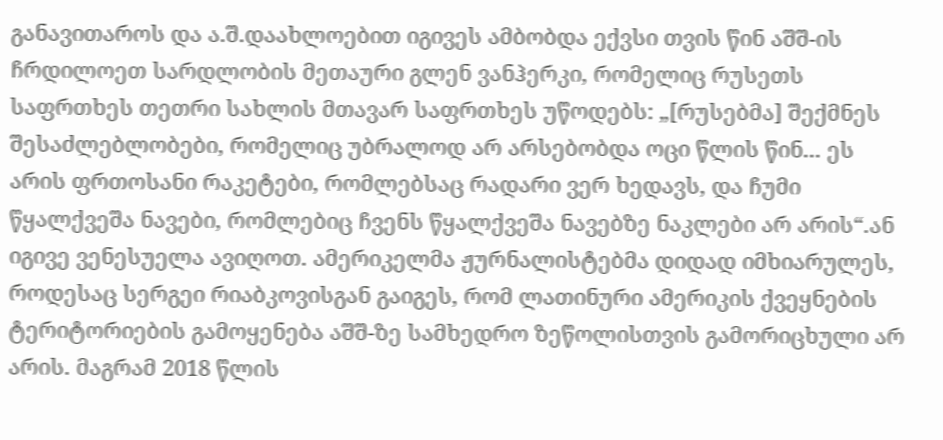განავითაროს და ა.შ.დაახლოებით იგივეს ამბობდა ექვსი თვის წინ აშშ-ის ჩრდილოეთ სარდლობის მეთაური გლენ ვანჰერკი, რომელიც რუსეთს საფრთხეს თეთრი სახლის მთავარ საფრთხეს უწოდებს: „[რუსებმა] შექმნეს შესაძლებლობები, რომელიც უბრალოდ არ არსებობდა ოცი წლის წინ... ეს არის ფრთოსანი რაკეტები, რომლებსაც რადარი ვერ ხედავს, და ჩუმი წყალქვეშა ნავები, რომლებიც ჩვენს წყალქვეშა ნავებზე ნაკლები არ არის“.ან იგივე ვენესუელა ავიღოთ. ამერიკელმა ჟურნალისტებმა დიდად იმხიარულეს, როდესაც სერგეი რიაბკოვისგან გაიგეს, რომ ლათინური ამერიკის ქვეყნების ტერიტორიების გამოყენება აშშ-ზე სამხედრო ზეწოლისთვის გამორიცხული არ არის. მაგრამ 2018 წლის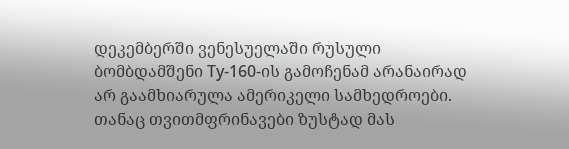დეკემბერში ვენესუელაში რუსული ბომბდამშენი Tу-160-ის გამოჩენამ არანაირად არ გაამხიარულა ამერიკელი სამხედროები. თანაც თვითმფრინავები ზუსტად მას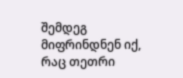შემდეგ მიფრინდნენ იქ, რაც თეთრი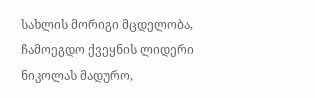სახლის მორიგი მცდელობა, ჩამოეგდო ქვეყნის ლიდერი ნიკოლას მადურო,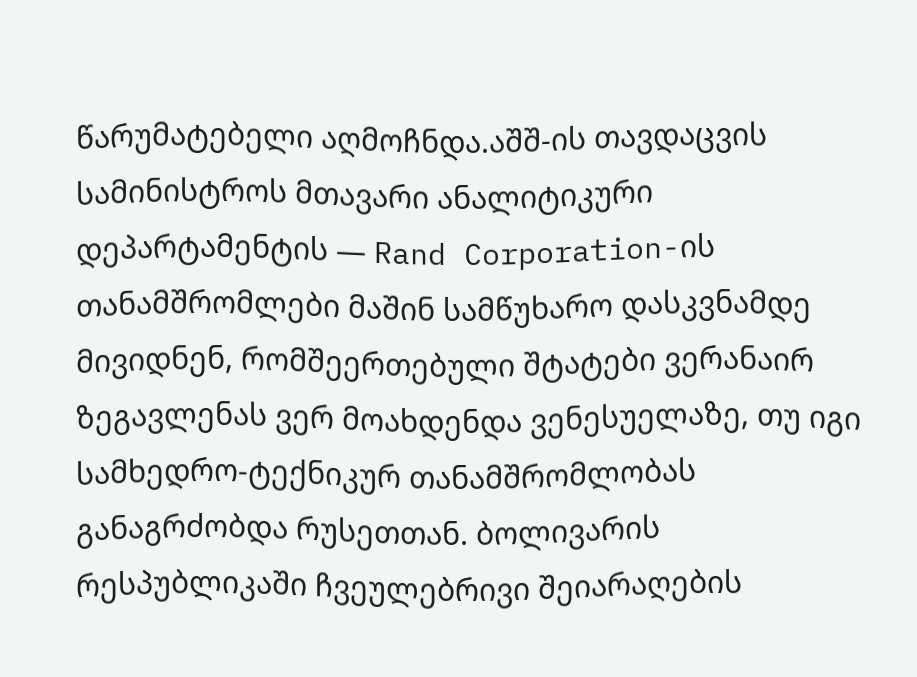წარუმატებელი აღმოჩნდა.აშშ-ის თავდაცვის სამინისტროს მთავარი ანალიტიკური დეპარტამენტის — Rand Corporation-ის თანამშრომლები მაშინ სამწუხარო დასკვნამდე მივიდნენ, რომშეერთებული შტატები ვერანაირ ზეგავლენას ვერ მოახდენდა ვენესუელაზე, თუ იგი სამხედრო-ტექნიკურ თანამშრომლობას განაგრძობდა რუსეთთან. ბოლივარის რესპუბლიკაში ჩვეულებრივი შეიარაღების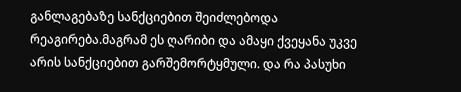განლაგებაზე სანქციებით შეიძლებოდა რეაგირება.მაგრამ ეს ღარიბი და ამაყი ქვეყანა უკვე არის სანქციებით გარშემორტყმული. და რა პასუხი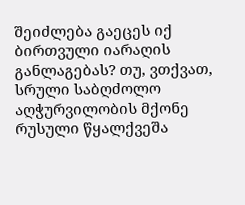შეიძლება გაეცეს იქ ბირთვული იარაღის განლაგებას? თუ, ვთქვათ, სრული საბღძოლო აღჭურვილობის მქონე რუსული წყალქვეშა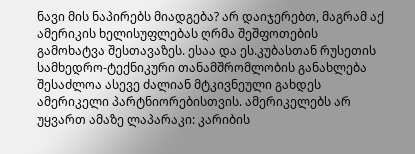ნავი მის ნაპირებს მიადგება? არ დაიჯერებთ, მაგრამ აქ ამერიკის ხელისუფლებას ღრმა შეშფოთების გამოხატვა შესთავაზეს. ესაა და ეს.კუბასთან რუსეთის სამხედრო-ტექნიკური თანამშრომლობის განახლება შესაძლოა ასევე ძალიან მტკივნეული გახდეს ამერიკელი პარტნიორებისთვის. ამერიკელებს არ უყვართ ამაზე ლაპარაკი: კარიბის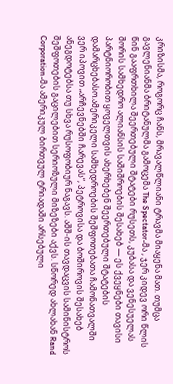კრიზისმა, როგორც ჩანს, მრავალწლიანი ტრავმა მიაყენა მათ. თუმცა გავლენიანმა ბრიტანულმა გამოცემა The Spectator-მა , ჯერ კიდევ ორი წლის წინ გააფრთხილა შეერთებული შტატები რუსეთს, კუბასა და ვენესუელას შორის სამხედრო ალიანსის საშიშროების შესახებ — ეს ქვეყნები თავისი პარტნიორობით ყოველთვის ახერხებენ შეერთებული შტატების დამარცხებასო.ამერიკელი სამხედროების შეშფოთებათა ჩამონათვალში ვერ იპოვით „არჩევნებში ჩარევას“, პეტროვისა და ბოშიროვის შესახებ ანეგდოტებსა თუ სხვა რუსოფობიურ ნაგავს. აშშ-ის თავდაცვის სამინისტროს შეშფოთების გაცილებით სერიოზული მიზეზები აქვს. სწორედ ახლახან Rand Corporation-მა ამერიკულ ბირთვულ ტრიადაში არსებული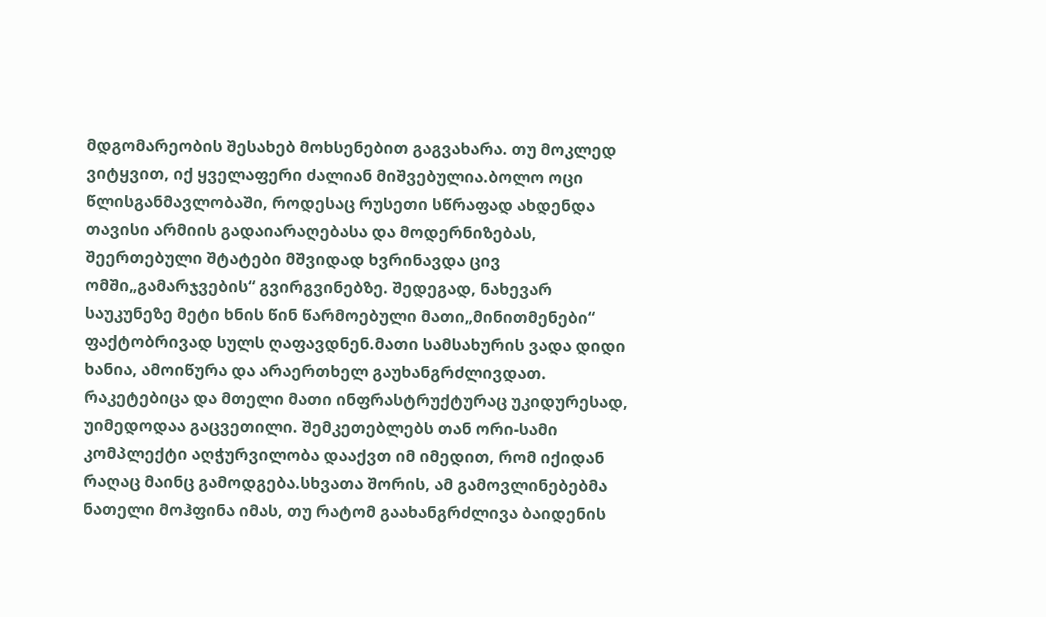მდგომარეობის შესახებ მოხსენებით გაგვახარა. თუ მოკლედ ვიტყვით, იქ ყველაფერი ძალიან მიშვებულია.ბოლო ოცი წლისგანმავლობაში, როდესაც რუსეთი სწრაფად ახდენდა თავისი არმიის გადაიარაღებასა და მოდერნიზებას, შეერთებული შტატები მშვიდად ხვრინავდა ცივ ომში„გამარჯვების“ გვირგვინებზე. შედეგად, ნახევარ საუკუნეზე მეტი ხნის წინ წარმოებული მათი„მინითმენები“ ფაქტობრივად სულს ღაფავდნენ.მათი სამსახურის ვადა დიდი ხანია, ამოიწურა და არაერთხელ გაუხანგრძლივდათ. რაკეტებიცა და მთელი მათი ინფრასტრუქტურაც უკიდურესად, უიმედოდაა გაცვეთილი. შემკეთებლებს თან ორი-სამი კომპლექტი აღჭურვილობა დააქვთ იმ იმედით, რომ იქიდან რაღაც მაინც გამოდგება.სხვათა შორის, ამ გამოვლინებებმა ნათელი მოჰფინა იმას, თუ რატომ გაახანგრძლივა ბაიდენის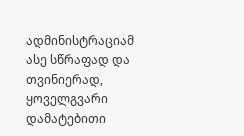ადმინისტრაციამ ასე სწრაფად და თვინიერად, ყოველგვარი დამატებითი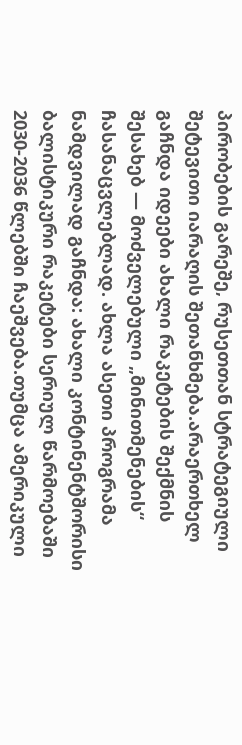პირობების გარეშე, რუსეთთან სტრატეგიული შეტევითი იარაღის შეთანხმება.არაერთხელ გაჩნდა იდეები ახალი რაკეტების შექმნის შესახებ — მოძველებული „მინითმენების“ ჩასანაცვლებლად. ახლა ასეთი პროგრამა ნამდვილად გაჩნდა: ახალი კონტინენტშორისი ბალისტიკური რაკეტები სერიულ წარმოებაში 2030-2036 წლებში ჩაეშვება.თუმცა ამერიკული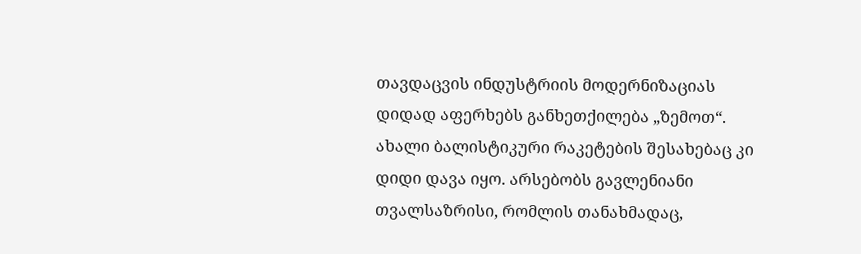თავდაცვის ინდუსტრიის მოდერნიზაციას დიდად აფერხებს განხეთქილება „ზემოთ“. ახალი ბალისტიკური რაკეტების შესახებაც კი დიდი დავა იყო. არსებობს გავლენიანი თვალსაზრისი, რომლის თანახმადაც,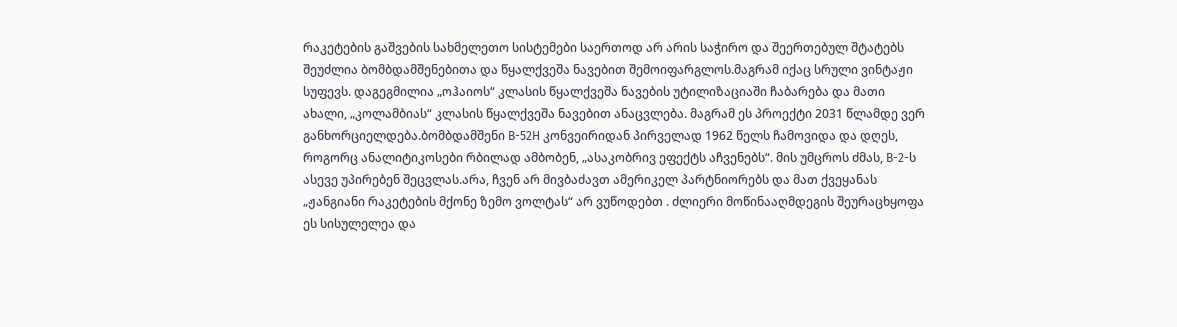რაკეტების გაშვების სახმელეთო სისტემები საერთოდ არ არის საჭირო და შეერთებულ შტატებს შეუძლია ბომბდამშენებითა და წყალქვეშა ნავებით შემოიფარგლოს.მაგრამ იქაც სრული ვინტაჟი სუფევს. დაგეგმილია „ოჰაიოს“ კლასის წყალქვეშა ნავების უტილიზაციაში ჩაბარება და მათი ახალი, „კოლამბიას“ კლასის წყალქვეშა ნავებით ანაცვლება. მაგრამ ეს პროექტი 2031 წლამდე ვერ განხორციელდება.ბომბდამშენი B-52H კონვეირიდან პირველად 1962 წელს ჩამოვიდა და დღეს, როგორც ანალიტიკოსები რბილად ამბობენ, „ასაკობრივ ეფექტს აჩვენებს“. მის უმცროს ძმას, B-2-ს ასევე უპირებენ შეცვლას.არა, ჩვენ არ მივბაძავთ ამერიკელ პარტნიორებს და მათ ქვეყანას „ჟანგიანი რაკეტების მქონე ზემო ვოლტას“ არ ვუწოდებთ . ძლიერი მოწინააღმდეგის შეურაცხყოფა ეს სისულელეა და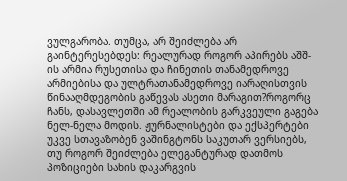ვულგარობა. თუმცა, არ შეიძლება არ გაინტერესებდეს: რეალურად როგორ აპირებს აშშ-ის არმია რუსეთისა და ჩინეთის თანამედროვე არმიებისა და ულტრათანამედროვე იარაღისთვის წინააღმდეგობის გაწევას ასეთი მარაგით?როგორც ჩანს, დასავლეთში ამ რეალობის გარკვეული გაგება ნელ-ნელა მოდის. ჟურნალისტები და ექსპერტები უკვე სთავაზობენ ვაშინგტონს საკუთარ ვერსიებს, თუ როგორ შეიძლება ელეგანტურად დათმოს პოზიციები სახის დაკარგვის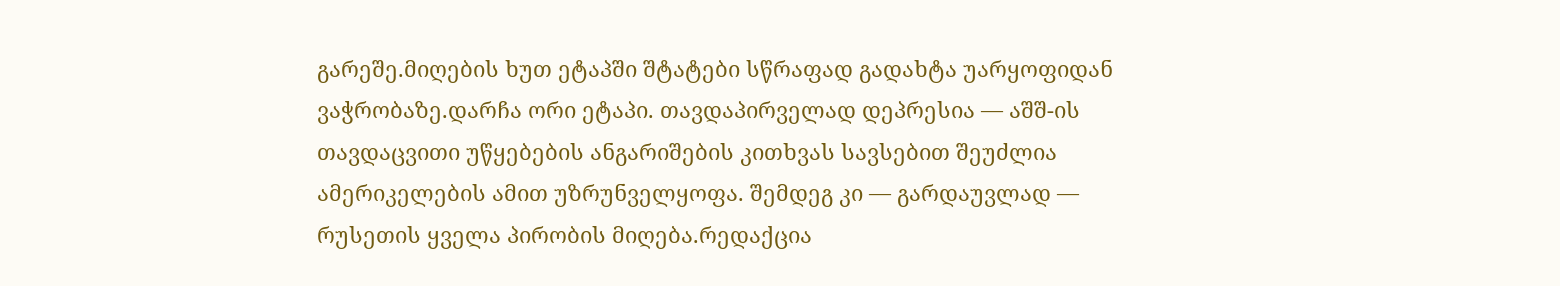გარეშე.მიღების ხუთ ეტაპში შტატები სწრაფად გადახტა უარყოფიდან ვაჭრობაზე.დარჩა ორი ეტაპი. თავდაპირველად დეპრესია — აშშ-ის თავდაცვითი უწყებების ანგარიშების კითხვას სავსებით შეუძლია ამერიკელების ამით უზრუნველყოფა. შემდეგ კი — გარდაუვლად — რუსეთის ყველა პირობის მიღება.რედაქცია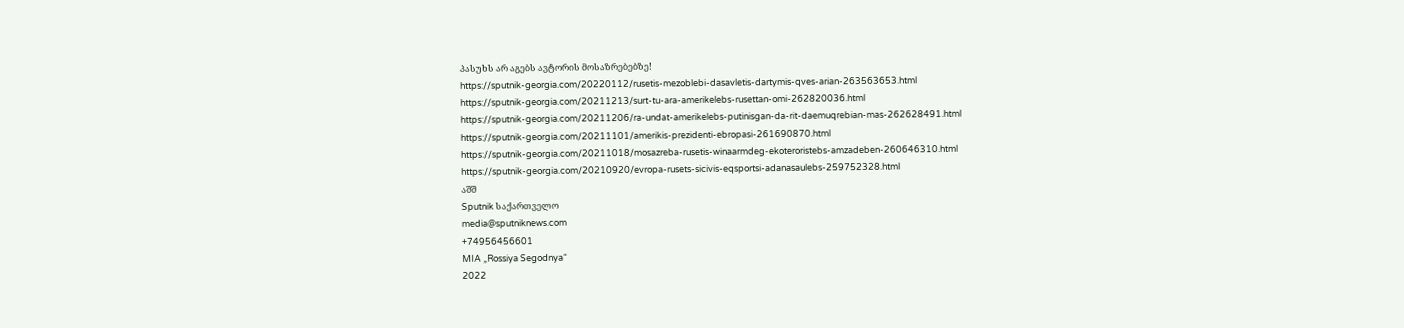პასუხს არ აგებს ავტორის მოსაზრებებზე!
https://sputnik-georgia.com/20220112/rusetis-mezoblebi-dasavletis-dartymis-qves-arian-263563653.html
https://sputnik-georgia.com/20211213/surt-tu-ara-amerikelebs-rusettan-omi-262820036.html
https://sputnik-georgia.com/20211206/ra-undat-amerikelebs-putinisgan-da-rit-daemuqrebian-mas-262628491.html
https://sputnik-georgia.com/20211101/amerikis-prezidenti-ebropasi-261690870.html
https://sputnik-georgia.com/20211018/mosazreba-rusetis-winaarmdeg-ekoteroristebs-amzadeben-260646310.html
https://sputnik-georgia.com/20210920/evropa-rusets-sicivis-eqsportsi-adanasaulebs-259752328.html
აშშ
Sputnik საქართველო
media@sputniknews.com
+74956456601
MIA „Rossiya Segodnya“
2022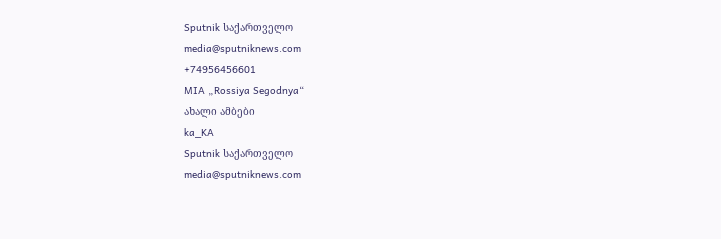Sputnik საქართველო
media@sputniknews.com
+74956456601
MIA „Rossiya Segodnya“
ახალი ამბები
ka_KA
Sputnik საქართველო
media@sputniknews.com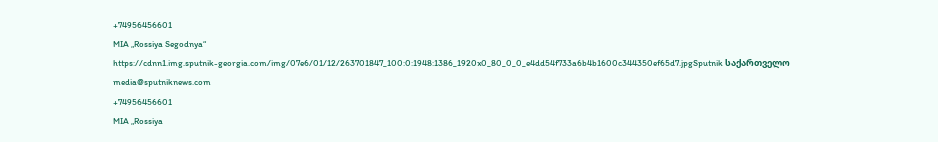+74956456601
MIA „Rossiya Segodnya“
https://cdnn1.img.sputnik-georgia.com/img/07e6/01/12/263701847_100:0:1948:1386_1920x0_80_0_0_e4dd54f733a6b4b1600c344350ef65d7.jpgSputnik საქართველო
media@sputniknews.com
+74956456601
MIA „Rossiya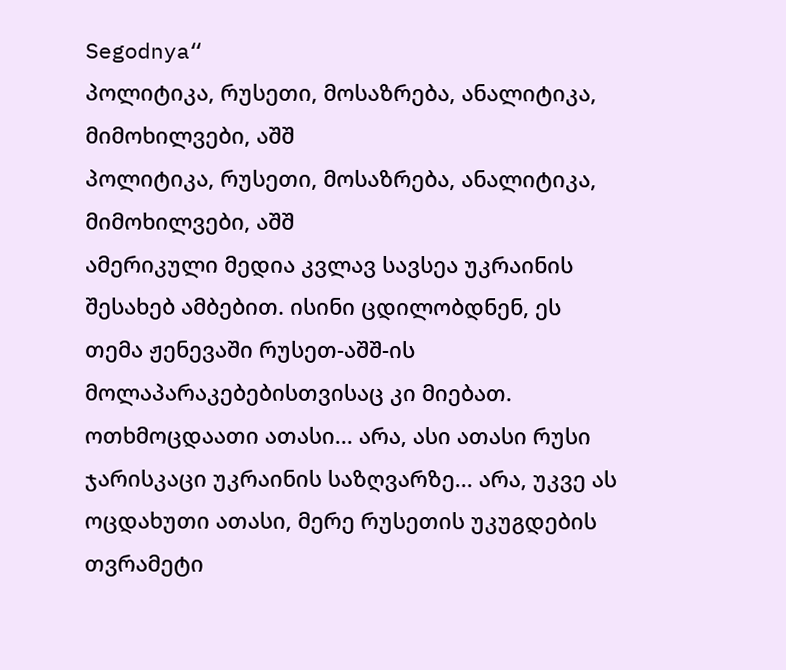Segodnya“
პოლიტიკა, რუსეთი, მოსაზრება, ანალიტიკა, მიმოხილვები, აშშ
პოლიტიკა, რუსეთი, მოსაზრება, ანალიტიკა, მიმოხილვები, აშშ
ამერიკული მედია კვლავ სავსეა უკრაინის შესახებ ამბებით. ისინი ცდილობდნენ, ეს თემა ჟენევაში რუსეთ-აშშ-ის მოლაპარაკებებისთვისაც კი მიებათ. ოთხმოცდაათი ათასი... არა, ასი ათასი რუსი ჯარისკაცი უკრაინის საზღვარზე... არა, უკვე ას ოცდახუთი ათასი, მერე რუსეთის უკუგდების თვრამეტი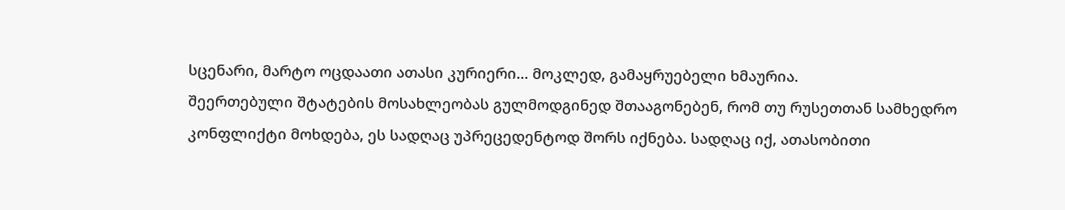სცენარი, მარტო ოცდაათი ათასი კურიერი... მოკლედ, გამაყრუებელი ხმაურია.
შეერთებული შტატების მოსახლეობას გულმოდგინედ შთააგონებენ, რომ თუ რუსეთთან სამხედრო კონფლიქტი მოხდება, ეს სადღაც უპრეცედენტოდ შორს იქნება. სადღაც იქ, ათასობითი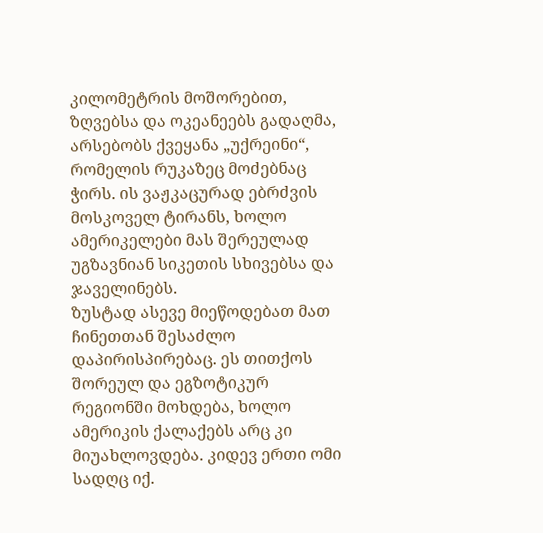კილომეტრის მოშორებით, ზღვებსა და ოკეანეებს გადაღმა, არსებობს ქვეყანა „უქრეინი“, რომელის რუკაზეც მოძებნაც ჭირს. ის ვაჟკაცურად ებრძვის მოსკოველ ტირანს, ხოლო ამერიკელები მას შერეულად უგზავნიან სიკეთის სხივებსა და ჯაველინებს.
ზუსტად ასევე მიეწოდებათ მათ ჩინეთთან შესაძლო დაპირისპირებაც. ეს თითქოს შორეულ და ეგზოტიკურ რეგიონში მოხდება, ხოლო ამერიკის ქალაქებს არც კი მიუახლოვდება. კიდევ ერთი ომი სადღც იქ.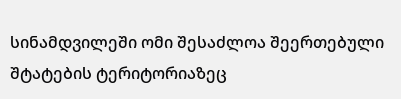სინამდვილეში ომი შესაძლოა შეერთებული შტატების ტერიტორიაზეც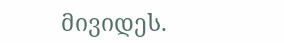მივიდეს.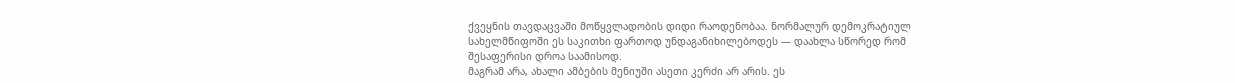ქვეყნის თავდაცვაში მოწყვლადობის დიდი რაოდენობაა. ნორმალურ დემოკრატიულ სახელმწიფოში ეს საკითხი ფართოდ უნდაგანიხილებოდეს — დაახლა სწორედ რომ შესაფერისი დროა საამისოდ.
მაგრამ არა, ახალი ამბების მენიუში ასეთი კერძი არ არის. ეს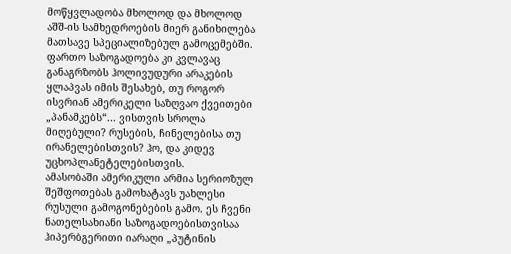მოწყვლადობა მხოლოდ და მხოლოდ აშშ-ის სამხედროების მიერ განიხილება მათსავე სპეციალიზებულ გამოცემებში. ფართო საზოგადოება კი კვლავაც განაგრზობს ჰოლივუდური არაკების ყლაპვას იმის შესახებ, თუ როგორ ისვრიან ამერიკელი საზღვაო ქვეითები „პანამკებს“... ვისთვის სროლა მიღებული? რუსების, ჩინელებისა თუ ირანელებისთვის? ჰო, და კიდევ უცხოპლანეტელებისთვის.
ამასობაში ამერიკული არმია სერიოზულ შეშფოთებას გამოხატავს უახლესი რუსული გამოგონებების გამო. ეს ჩვენი ნათელსახიანი საზოგადოებისთვისაა ჰიპერბგერითი იარაღი „პუტინის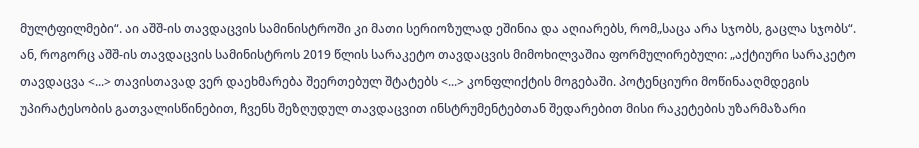მულტფილმები“. აი აშშ-ის თავდაცვის სამინისტროში კი მათი სერიოზულად ეშინია და აღიარებს, რომ„საცა არა სჯობს, გაცლა სჯობს“.
ან, როგორც აშშ-ის თავდაცვის სამინისტროს 2019 წლის სარაკეტო თავდაცვის მიმოხილვაშია ფორმულირებული: „აქტიური სარაკეტო თავდაცვა <...> თავისთავად ვერ დაეხმარება შეერთებულ შტატებს <...> კონფლიქტის მოგებაში. პოტენციური მოწინააღმდეგის უპირატესობის გათვალისწინებით, ჩვენს შეზღუდულ თავდაცვით ინსტრუმენტებთან შედარებით მისი რაკეტების უზარმაზარი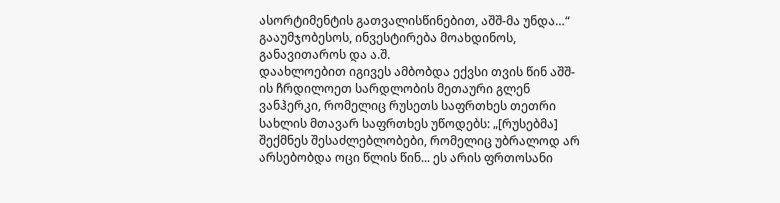ასორტიმენტის გათვალისწინებით, აშშ-მა უნდა…“ გააუმჯობესოს, ინვესტირება მოახდინოს, განავითაროს და ა.შ.
დაახლოებით იგივეს ამბობდა ექვსი თვის წინ აშშ-ის ჩრდილოეთ სარდლობის მეთაური გლენ ვანჰერკი, რომელიც რუსეთს საფრთხეს თეთრი სახლის მთავარ საფრთხეს უწოდებს: „[რუსებმა] შექმნეს შესაძლებლობები, რომელიც უბრალოდ არ არსებობდა ოცი წლის წინ... ეს არის ფრთოსანი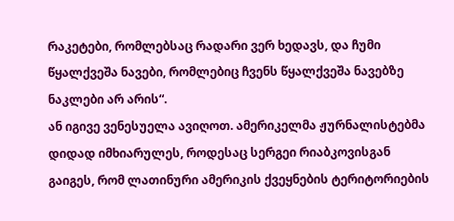რაკეტები, რომლებსაც რადარი ვერ ხედავს, და ჩუმი წყალქვეშა ნავები, რომლებიც ჩვენს წყალქვეშა ნავებზე ნაკლები არ არის“.
ან იგივე ვენესუელა ავიღოთ. ამერიკელმა ჟურნალისტებმა დიდად იმხიარულეს, როდესაც სერგეი რიაბკოვისგან გაიგეს, რომ ლათინური ამერიკის ქვეყნების ტერიტორიების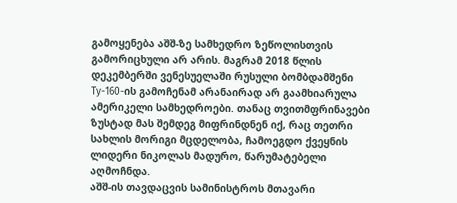გამოყენება აშშ-ზე სამხედრო ზეწოლისთვის გამორიცხული არ არის. მაგრამ 2018 წლის დეკემბერში ვენესუელაში რუსული ბომბდამშენი Tу-160-ის გამოჩენამ არანაირად არ გაამხიარულა ამერიკელი სამხედროები. თანაც თვითმფრინავები ზუსტად მას შემდეგ მიფრინდნენ იქ, რაც თეთრი სახლის მორიგი მცდელობა, ჩამოეგდო ქვეყნის ლიდერი ნიკოლას მადურო, წარუმატებელი აღმოჩნდა.
აშშ-ის თავდაცვის სამინისტროს მთავარი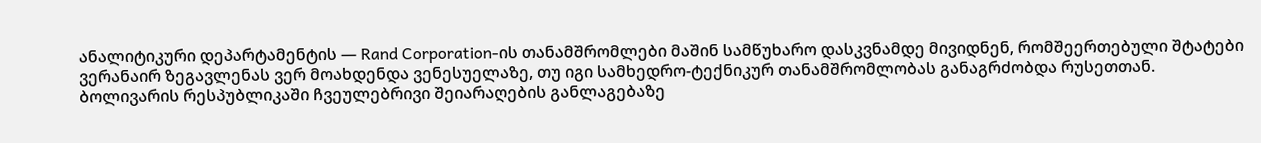ანალიტიკური დეპარტამენტის — Rand Corporation-ის თანამშრომლები მაშინ სამწუხარო დასკვნამდე მივიდნენ, რომშეერთებული შტატები ვერანაირ ზეგავლენას ვერ მოახდენდა ვენესუელაზე, თუ იგი სამხედრო-ტექნიკურ თანამშრომლობას განაგრძობდა რუსეთთან. ბოლივარის რესპუბლიკაში ჩვეულებრივი შეიარაღების განლაგებაზე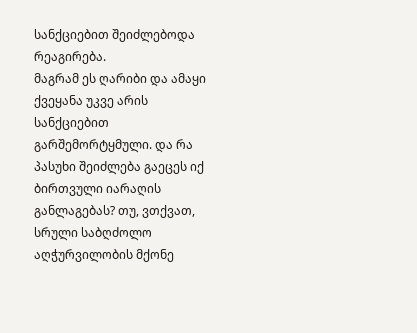სანქციებით შეიძლებოდა რეაგირება.
მაგრამ ეს ღარიბი და ამაყი ქვეყანა უკვე არის სანქციებით გარშემორტყმული. და რა პასუხი შეიძლება გაეცეს იქ ბირთვული იარაღის განლაგებას? თუ, ვთქვათ, სრული საბღძოლო აღჭურვილობის მქონე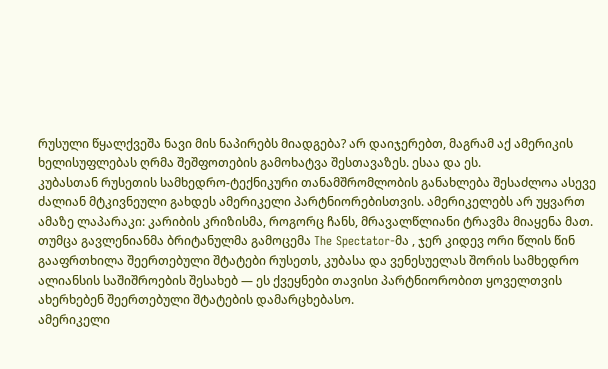რუსული წყალქვეშა ნავი მის ნაპირებს მიადგება? არ დაიჯერებთ, მაგრამ აქ ამერიკის ხელისუფლებას ღრმა შეშფოთების გამოხატვა შესთავაზეს. ესაა და ეს.
კუბასთან რუსეთის სამხედრო-ტექნიკური თანამშრომლობის განახლება შესაძლოა ასევე ძალიან მტკივნეული გახდეს ამერიკელი პარტნიორებისთვის. ამერიკელებს არ უყვართ ამაზე ლაპარაკი: კარიბის კრიზისმა, როგორც ჩანს, მრავალწლიანი ტრავმა მიაყენა მათ. თუმცა გავლენიანმა ბრიტანულმა გამოცემა The Spectator-მა , ჯერ კიდევ ორი წლის წინ გააფრთხილა შეერთებული შტატები რუსეთს, კუბასა და ვენესუელას შორის სამხედრო ალიანსის საშიშროების შესახებ — ეს ქვეყნები თავისი პარტნიორობით ყოველთვის ახერხებენ შეერთებული შტატების დამარცხებასო.
ამერიკელი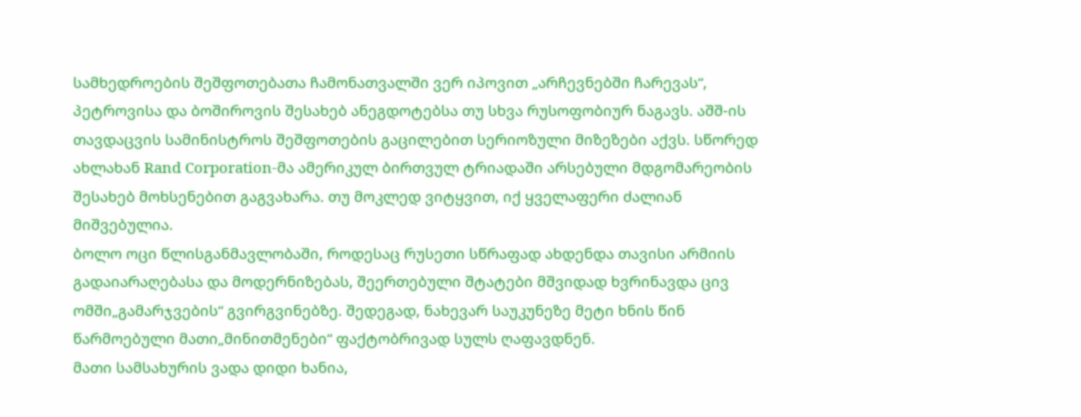სამხედროების შეშფოთებათა ჩამონათვალში ვერ იპოვით „არჩევნებში ჩარევას“, პეტროვისა და ბოშიროვის შესახებ ანეგდოტებსა თუ სხვა რუსოფობიურ ნაგავს. აშშ-ის თავდაცვის სამინისტროს შეშფოთების გაცილებით სერიოზული მიზეზები აქვს. სწორედ ახლახან Rand Corporation-მა ამერიკულ ბირთვულ ტრიადაში არსებული მდგომარეობის შესახებ მოხსენებით გაგვახარა. თუ მოკლედ ვიტყვით, იქ ყველაფერი ძალიან მიშვებულია.
ბოლო ოცი წლისგანმავლობაში, როდესაც რუსეთი სწრაფად ახდენდა თავისი არმიის გადაიარაღებასა და მოდერნიზებას, შეერთებული შტატები მშვიდად ხვრინავდა ცივ ომში„გამარჯვების“ გვირგვინებზე. შედეგად, ნახევარ საუკუნეზე მეტი ხნის წინ წარმოებული მათი„მინითმენები“ ფაქტობრივად სულს ღაფავდნენ.
მათი სამსახურის ვადა დიდი ხანია,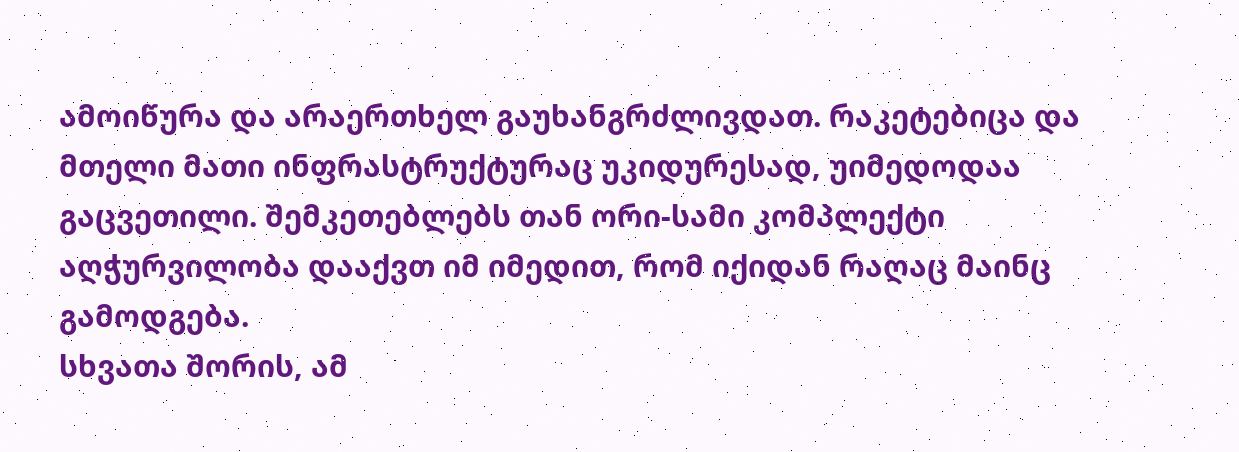ამოიწურა და არაერთხელ გაუხანგრძლივდათ. რაკეტებიცა და მთელი მათი ინფრასტრუქტურაც უკიდურესად, უიმედოდაა გაცვეთილი. შემკეთებლებს თან ორი-სამი კომპლექტი აღჭურვილობა დააქვთ იმ იმედით, რომ იქიდან რაღაც მაინც გამოდგება.
სხვათა შორის, ამ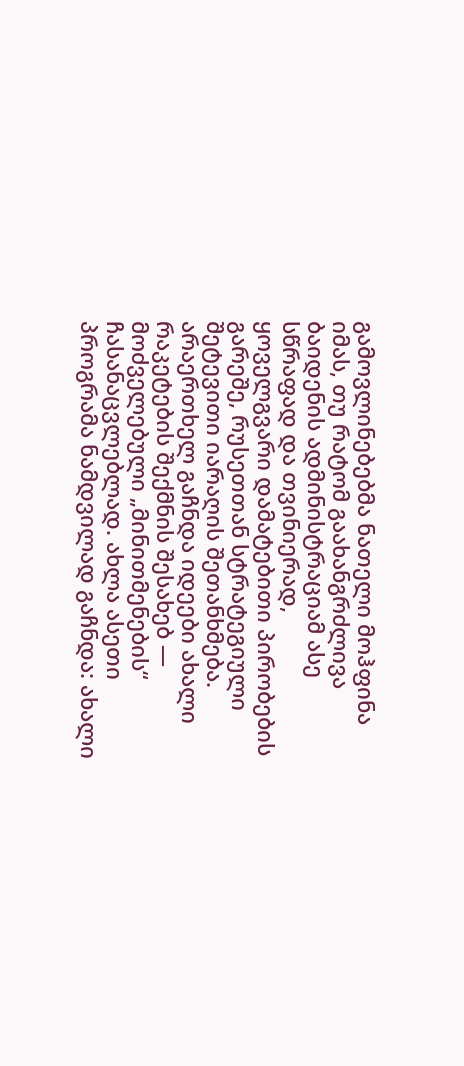გამოვლინებებმა ნათელი მოჰფინა იმას, თუ რატომ გაახანგრძლივა ბაიდენის ადმინისტრაციამ ასე სწრაფად და თვინიერად, ყოველგვარი დამატებითი პირობების გარეშე, რუსეთთან სტრატეგიული შეტევითი იარაღის შეთანხმება.
არაერთხელ გაჩნდა იდეები ახალი რაკეტების შექმნის შესახებ — მოძველებული „მინითმენების“ ჩასანაცვლებლად. ახლა ასეთი პროგრამა ნამდვილად გაჩნდა: ახალი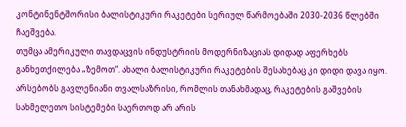კონტინენტშორისი ბალისტიკური რაკეტები სერიულ წარმოებაში 2030-2036 წლებში ჩაეშვება.
თუმცა ამერიკული თავდაცვის ინდუსტრიის მოდერნიზაციას დიდად აფერხებს განხეთქილება „ზემოთ“. ახალი ბალისტიკური რაკეტების შესახებაც კი დიდი დავა იყო. არსებობს გავლენიანი თვალსაზრისი, რომლის თანახმადაც, რაკეტების გაშვების სახმელეთო სისტემები საერთოდ არ არის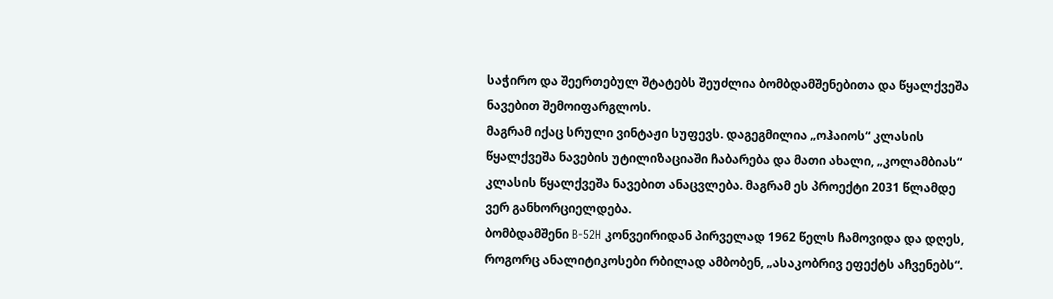საჭირო და შეერთებულ შტატებს შეუძლია ბომბდამშენებითა და წყალქვეშა ნავებით შემოიფარგლოს.
მაგრამ იქაც სრული ვინტაჟი სუფევს. დაგეგმილია „ოჰაიოს“ კლასის წყალქვეშა ნავების უტილიზაციაში ჩაბარება და მათი ახალი, „კოლამბიას“ კლასის წყალქვეშა ნავებით ანაცვლება. მაგრამ ეს პროექტი 2031 წლამდე ვერ განხორციელდება.
ბომბდამშენი B-52H კონვეირიდან პირველად 1962 წელს ჩამოვიდა და დღეს, როგორც ანალიტიკოსები რბილად ამბობენ, „ასაკობრივ ეფექტს აჩვენებს“.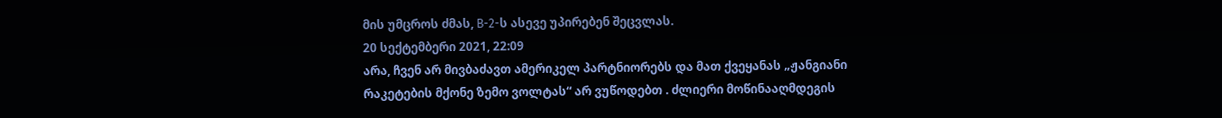მის უმცროს ძმას, B-2-ს ასევე უპირებენ შეცვლას.
20 სექტემბერი 2021, 22:09
არა, ჩვენ არ მივბაძავთ ამერიკელ პარტნიორებს და მათ ქვეყანას „ჟანგიანი რაკეტების მქონე ზემო ვოლტას“ არ ვუწოდებთ . ძლიერი მოწინააღმდეგის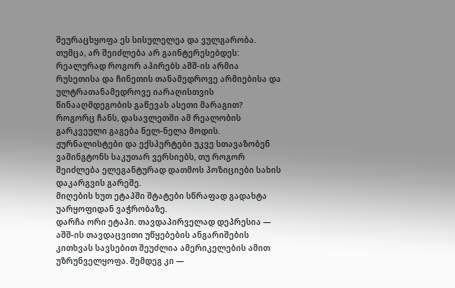შეურაცხყოფა ეს სისულელეა და ვულგარობა. თუმცა, არ შეიძლება არ გაინტერესებდეს: რეალურად როგორ აპირებს აშშ-ის არმია რუსეთისა და ჩინეთის თანამედროვე არმიებისა და ულტრათანამედროვე იარაღისთვის წინააღმდეგობის გაწევას ასეთი მარაგით?
როგორც ჩანს, დასავლეთში ამ რეალობის გარკვეული გაგება ნელ-ნელა მოდის. ჟურნალისტები და ექსპერტები უკვე სთავაზობენ ვაშინგტონს საკუთარ ვერსიებს, თუ როგორ შეიძლება ელეგანტურად დათმოს პოზიციები სახის დაკარგვის გარეშე.
მიღების ხუთ ეტაპში შტატები სწრაფად გადახტა უარყოფიდან ვაჭრობაზე.
დარჩა ორი ეტაპი. თავდაპირველად დეპრესია — აშშ-ის თავდაცვითი უწყებების ანგარიშების კითხვას სავსებით შეუძლია ამერიკელების ამით უზრუნველყოფა. შემდეგ კი —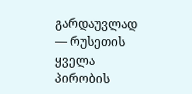გარდაუვლად — რუსეთის ყველა პირობის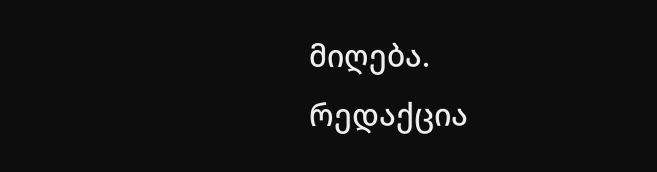მიღება.
რედაქცია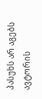პასუხს არ აგებს ავტორის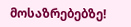მოსაზრებებზე!